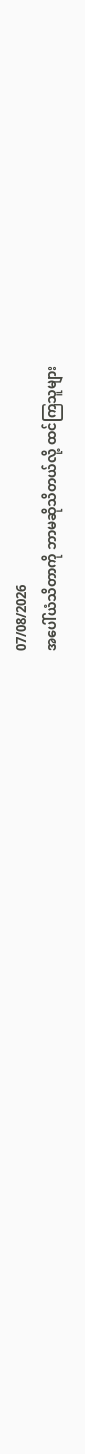07/08/2026
အပေါ်ယံသိတာကို ဘာမဆိုသိတယ်လို့ ထင်ကြသူများ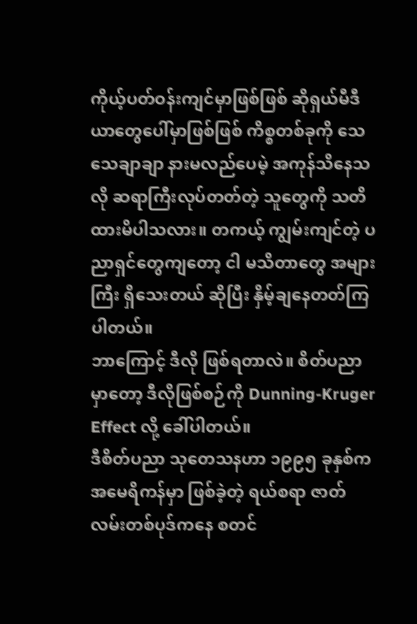ကိုယ့်ပတ်ဝန်းကျင်မှာဖြစ်ဖြစ် ဆိုရှယ်မီဒီယာတွေပေါ်မှာဖြစ်ဖြစ် ကိစ္စတစ်ခုကို သေသေချာချာ နားမလည်ပေမဲ့ အကုန်သိနေသလို ဆရာကြီးလုပ်တတ်တဲ့ သူတွေကို သတိထားမိပါသလား။ တကယ့် ကျွမ်းကျင်တဲ့ ပညာရှင်တွေကျတော့ ငါ မသိတာတွေ အများကြီး ရှိသေးတယ် ဆိုပြီး နှိမ့်ချနေတတ်ကြပါတယ်။
ဘာကြောင့် ဒီလို ဖြစ်ရတာလဲ။ စိတ်ပညာမှာတော့ ဒီလိုဖြစ်စဉ်ကို Dunning-Kruger Effect လို့ ခေါ်ပါတယ်။
ဒီစိတ်ပညာ သုတေသနဟာ ၁၉၉၅ ခုနှစ်က အမေရိကန်မှာ ဖြစ်ခဲ့တဲ့ ရယ်စရာ ဇာတ်လမ်းတစ်ပုဒ်ကနေ စတင်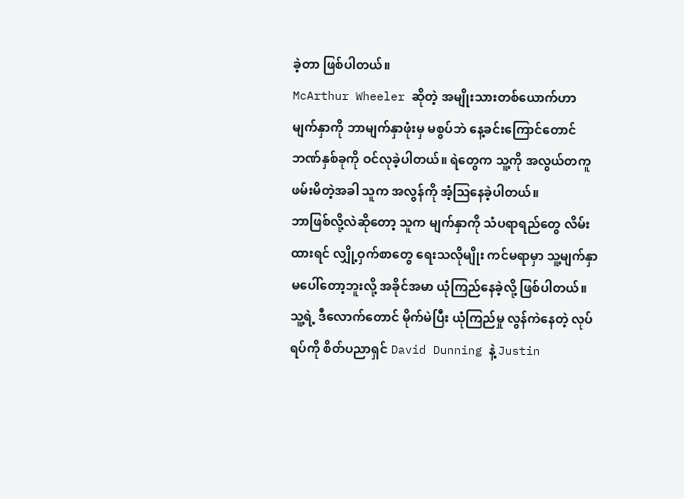ခဲ့တာ ဖြစ်ပါတယ်။
McArthur Wheeler ဆိုတဲ့ အမျိုးသားတစ်ယောက်ဟာ မျက်နှာကို ဘာမျက်နှာဖုံးမှ မစွပ်ဘဲ နေ့ခင်းကြောင်တောင် ဘဏ်နှစ်ခုကို ဝင်လုခဲ့ပါတယ်။ ရဲတွေက သူ့ကို အလွယ်တကူ ဖမ်းမိတဲ့အခါ သူက အလွန်ကို အံ့ဩနေခဲ့ပါတယ်။
ဘာဖြစ်လို့လဲဆိုတော့ သူက မျက်နှာကို သံပရာရည်တွေ လိမ်းထားရင် လျှို့ဝှက်စာတွေ ရေးသလိုမျိုး ကင်မရာမှာ သူ့မျက်နှာ မပေါ်တော့ဘူးလို့ အခိုင်အမာ ယုံကြည်နေခဲ့လို့ ဖြစ်ပါတယ်။
သူ့ရဲ့ ဒီလောက်တောင် မိုက်မဲပြီး ယုံကြည်မှု လွန်ကဲနေတဲ့ လုပ်ရပ်ကို စိတ်ပညာရှင် David Dunning နဲ့ Justin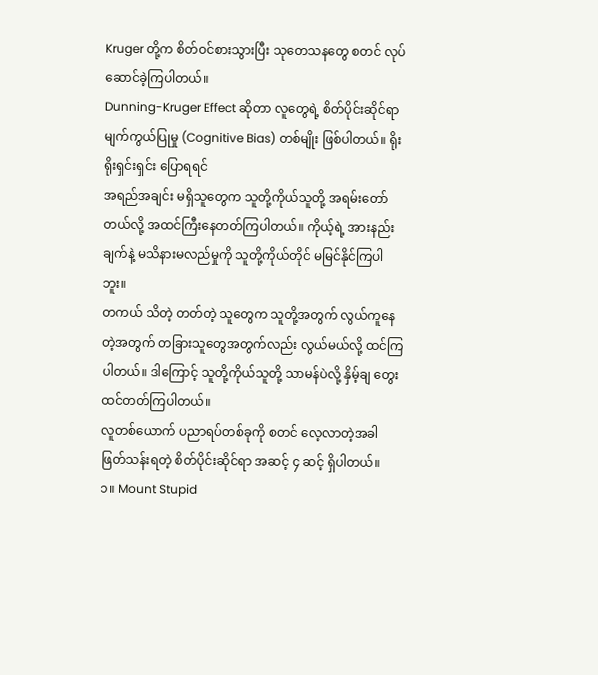Kruger တို့က စိတ်ဝင်စားသွားပြီး သုတေသနတွေ စတင် လုပ်ဆောင်ခဲ့ကြပါတယ်။
Dunning-Kruger Effect ဆိုတာ လူတွေရဲ့ စိတ်ပိုင်းဆိုင်ရာ မျက်ကွယ်ပြုမှု (Cognitive Bias) တစ်မျိုး ဖြစ်ပါတယ်။ ရိုးရိုးရှင်းရှင်း ပြောရရင်
အရည်အချင်း မရှိသူတွေက သူတို့ကိုယ်သူတို့ အရမ်းတော်တယ်လို့ အထင်ကြီးနေတတ်ကြပါတယ်။ ကိုယ့်ရဲ့ အားနည်းချက်နဲ့ မသိနားမလည်မှုကို သူတို့ကိုယ်တိုင် မမြင်နိုင်ကြပါဘူး။
တကယ် သိတဲ့ တတ်တဲ့ သူတွေက သူတို့အတွက် လွယ်ကူနေတဲ့အတွက် တခြားသူတွေအတွက်လည်း လွယ်မယ်လို့ ထင်ကြပါတယ်။ ဒါကြောင့် သူတို့ကိုယ်သူတို့ သာမန်ပဲလို့ နှိမ့်ချ တွေးထင်တတ်ကြပါတယ်။
လူတစ်ယောက် ပညာရပ်တစ်ခုကို စတင် လေ့လာတဲ့အခါ ဖြတ်သန်းရတဲ့ စိတ်ပိုင်းဆိုင်ရာ အဆင့် ၄ ဆင့် ရှိပါတယ်။
၁။ Mount Stupid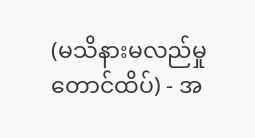(မသိနားမလည်မှု တောင်ထိပ်) - အ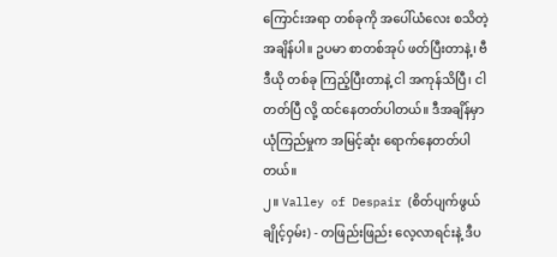ကြောင်းအရာ တစ်ခုကို အပေါ်ယံလေး စသိတဲ့ အချိန်ပါ။ ဥပမာ စာတစ်အုပ် ဖတ်ပြီးတာနဲ့၊ ဗီဒီယို တစ်ခု ကြည့်ပြီးတာနဲ့ ငါ အကုန်သိပြီ၊ ငါ တတ်ပြီ လို့ ထင်နေတတ်ပါတယ်။ ဒီအချိန်မှာ ယုံကြည်မှုက အမြင့်ဆုံး ရောက်နေတတ်ပါတယ်။
၂။ Valley of Despair (စိတ်ပျက်ဖွယ် ချိုင့်ဝှမ်း) - တဖြည်းဖြည်း လေ့လာရင်းနဲ့ ဒီပ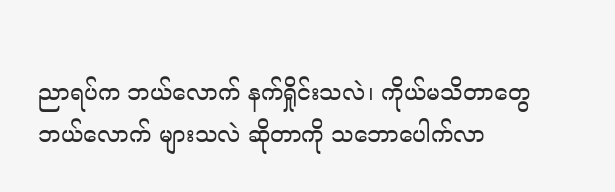ညာရပ်က ဘယ်လောက် နက်ရှိုင်းသလဲ၊ ကိုယ်မသိတာတွေ ဘယ်လောက် များသလဲ ဆိုတာကို သဘောပေါက်လာ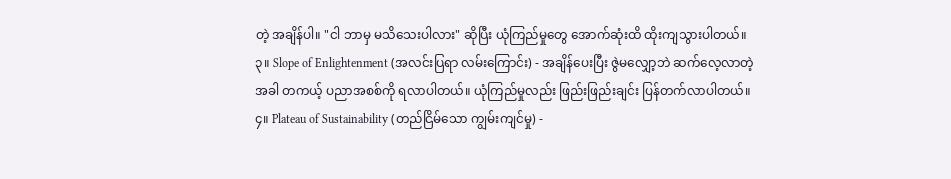တဲ့ အချိန်ပါ။ "ငါ ဘာမှ မသိသေးပါလား" ဆိုပြီး ယုံကြည်မှုတွေ အောက်ဆုံးထိ ထိုးကျသွားပါတယ်။
၃။ Slope of Enlightenment (အလင်းပြရာ လမ်းကြောင်း) - အချိန်ပေးပြီး ဇွဲမလျှော့ဘဲ ဆက်လေ့လာတဲ့အခါ တကယ့် ပညာအစစ်ကို ရလာပါတယ်။ ယုံကြည်မှုလည်း ဖြည်းဖြည်းချင်း ပြန်တက်လာပါတယ်။
၄။ Plateau of Sustainability (တည်ငြိမ်သော ကျွမ်းကျင်မှု) -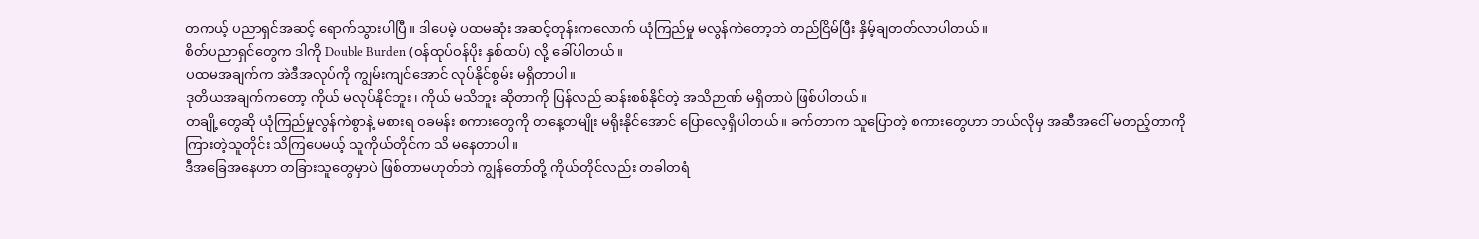တကယ့် ပညာရှင်အဆင့် ရောက်သွားပါပြီ။ ဒါပေမဲ့ ပထမဆုံး အဆင့်တုန်းကလောက် ယုံကြည်မှု မလွန်ကဲတော့ဘဲ တည်ငြိမ်ပြီး နှိမ့်ချတတ်လာပါတယ်။
စိတ်ပညာရှင်တွေက ဒါကို Double Burden (ဝန်ထုပ်ဝန်ပိုး နှစ်ထပ်) လို့ ခေါ်ပါတယ်။
ပထမအချက်က အဲဒီအလုပ်ကို ကျွမ်းကျင်အောင် လုပ်နိုင်စွမ်း မရှိတာပါ။
ဒုတိယအချက်ကတော့ ကိုယ် မလုပ်နိုင်ဘူး၊ ကိုယ် မသိဘူး ဆိုတာကို ပြန်လည် ဆန်းစစ်နိုင်တဲ့ အသိဉာဏ် မရှိတာပဲ ဖြစ်ပါတယ်။
တချို့တွေဆို ယုံကြည်မှုလွန်ကဲစွာနဲ့ မစားရ ဝခမန်း စကားတွေကို တနေ့တမျိုး မရိုးနိုင်အောင် ပြောလေ့ရှိပါတယ်။ ခက်တာက သူပြောတဲ့ စကားတွေဟာ ဘယ်လိုမှ အဆီအငေါ် မတည့်တာကို ကြားတဲ့သူတိုင်း သိကြပေမယ့် သူကိုယ်တိုင်က သိ မနေတာပါ။
ဒီအခြေအနေဟာ တခြားသူတွေမှာပဲ ဖြစ်တာမဟုတ်ဘဲ ကျွန်တော်တို့ ကိုယ်တိုင်လည်း တခါတရံ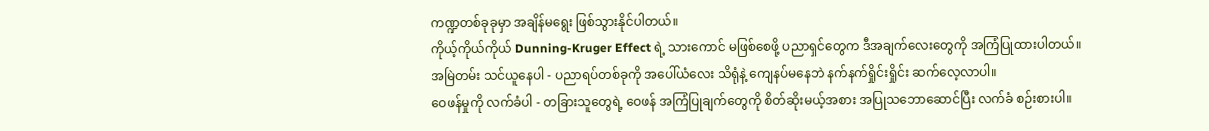ကဏ္ဍတစ်ခုခုမှာ အချိန်မရွေး ဖြစ်သွားနိုင်ပါတယ်။
ကိုယ့်ကိုယ်ကိုယ် Dunning-Kruger Effect ရဲ့ သားကောင် မဖြစ်စေဖို့ ပညာရှင်တွေက ဒီအချက်လေးတွေကို အကြံပြုထားပါတယ်။
အမြဲတမ်း သင်ယူနေပါ - ပညာရပ်တစ်ခုကို အပေါ်ယံလေး သိရုံနဲ့ ကျေနပ်မနေဘဲ နက်နက်ရှိုင်းရှိုင်း ဆက်လေ့လာပါ။
ဝေဖန်မှုကို လက်ခံပါ - တခြားသူတွေရဲ့ ဝေဖန် အကြံပြုချက်တွေကို စိတ်ဆိုးမယ့်အစား အပြုသဘောဆောင်ပြီး လက်ခံ စဉ်းစားပါ။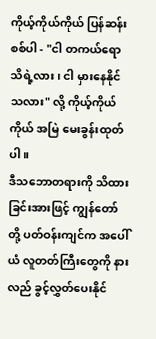ကိုယ့်ကိုယ်ကိုယ် ပြန်ဆန်းစစ်ပါ - "ငါ တကယ်ရော သိရဲ့လား၊ ငါ မှားနေနိုင်သလား" လို့ ကိုယ့်ကိုယ်ကိုယ် အမြဲ မေးခွန်းထုတ်ပါ။
ဒီသဘောတရားကို သိထားခြင်းအားဖြင့် ကျွန်တော်တို့ ပတ်ဝန်းကျင်က အပေါ်ယံ လူတတ်ကြီးတွေကို နားလည် ခွင့်လွှတ်ပေးနိုင်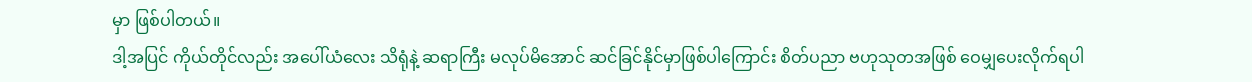မှာ ဖြစ်ပါတယ်။
ဒါ့အပြင် ကိုယ်တိုင်လည်း အပေါ်ယံလေး သိရုံနဲ့ ဆရာကြီး မလုပ်မိအောင် ဆင်ခြင်နိုင်မှာဖြစ်ပါကြောင်း စိတ်ပညာ ဗဟုသုတအဖြစ် ဝေမျှပေးလိုက်ရပါ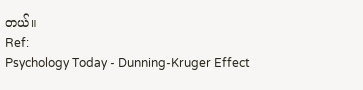တယ်။
Ref:
Psychology Today - Dunning-Kruger Effect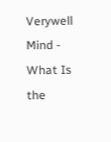Verywell Mind - What Is the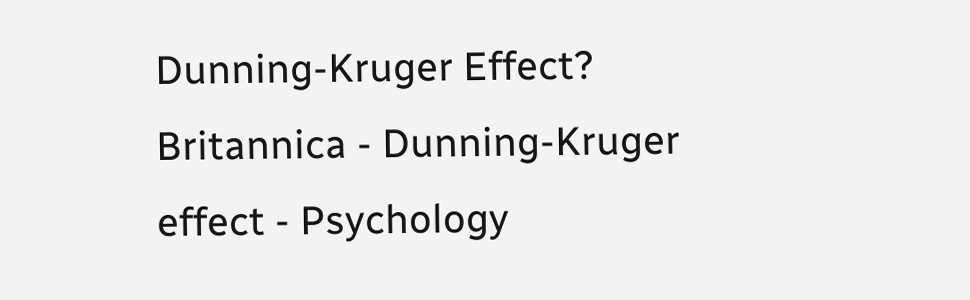Dunning-Kruger Effect?
Britannica - Dunning-Kruger effect - Psychology